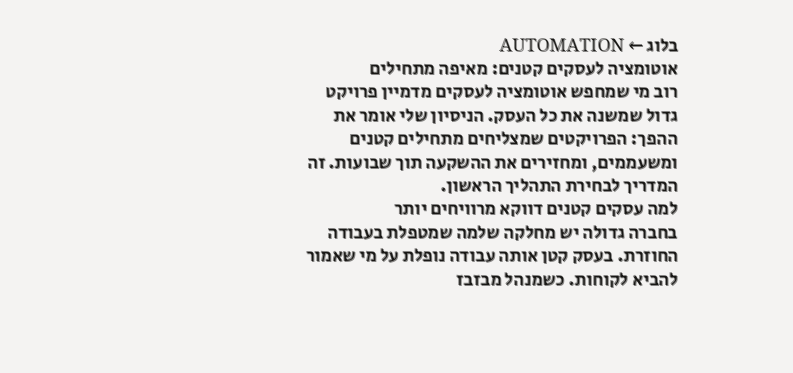בלוג ← AUTOMATION
אוטומציה לעסקים קטנים: מאיפה מתחילים
רוב מי שמחפש אוטומציה לעסקים מדמיין פרויקט גדול שמשנה את כל העסק. הניסיון שלי אומר את ההפך: הפרויקטים שמצליחים מתחילים קטנים ומשעממים, ומחזירים את ההשקעה תוך שבועות. זה המדריך לבחירת התהליך הראשון.
למה עסקים קטנים דווקא מרוויחים יותר
בחברה גדולה יש מחלקה שלמה שמטפלת בעבודה החוזרת. בעסק קטן אותה עבודה נופלת על מי שאמור להביא לקוחות. כשמנהל מבזבז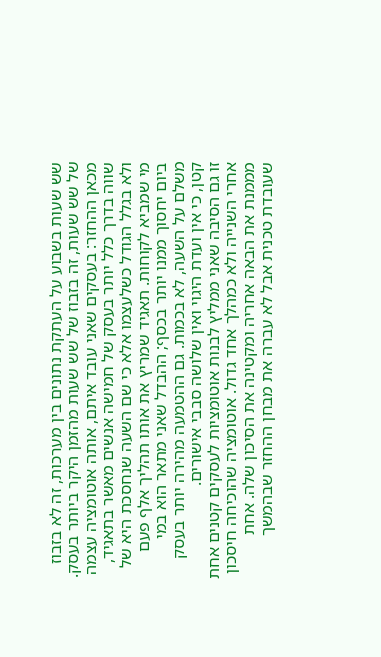שש שעות בשבוע על העתקת נתונים בין מערכות, זה לא בזבוז של שש שעות, זה בזבוז של שש שעות מהזמן היקר ביותר בעסק.
מכאן ההחזר: בעסקים שאני עובד איתם, אותה אוטומציה עצמה שווה בדרך כלל יותר בעסק של חמישה אנשים מאשר בתאגיד, ולא בגלל הגודל כשלעצמו אלא כי שם השעה שנחסכת היא של מי שמביא לקוחות. תאגיד שמריץ את אותו תהליך אלף פעם ביום יחסוך ממנו יותר בכסף; ההבדל שאני מתאר הוא במי משלם על השעה, לא בכמות. גם ההטמעה מהירה יותר בעסק קטן, כי אין ועדת היגוי ואין שלושה סבבי אישורים.
זו גם הסיבה שאני ממליץ לבנות אוטומציות לעסקים קטנים אחת אחרי השנייה ולא כמהלך אחד גדול. אוטומציה שהוכיחה חיסכון מממנת את הבאה אחריה ומקטינה את הסיכון שלה. אחת שעובדת טכנית אבל לא עברה את מבחן ההחזר שבהמשך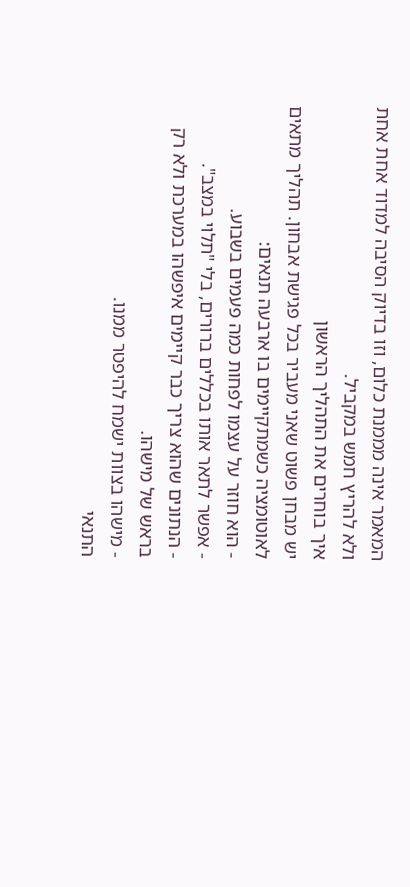המאמר אינה מממנת כלום, וזו בדיוק הסיבה למדוד אחת אחת ולא להריץ חמש במקביל.
איך בוחרים את התהליך הראשון
יש מבחן פשוט שאני מעביר בכל פגישת אבחון. תהליך מתאים לאוטומציה כשמתקיימים בו ארבעה תנאים:
- הוא חוזר על עצמו לפחות כמה פעמים בשבוע.
- אפשר לתאר אותו בכללים ברורים, בלי "תלוי במצב".
- הנתונים שהוא צריך כבר קיימים איפשהו במערכת ולא רק בראש של מישהו.
- מישהו בצוות ישמח להיפטר ממנו.
התנאי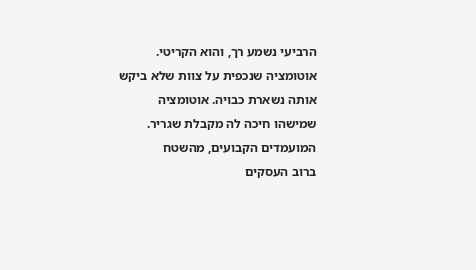הרביעי נשמע רך, והוא הקריטי. אוטומציה שנכפית על צוות שלא ביקש אותה נשארת כבויה. אוטומציה שמישהו חיכה לה מקבלת שגריר.
המועמדים הקבועים, מהשטח
ברוב העסקים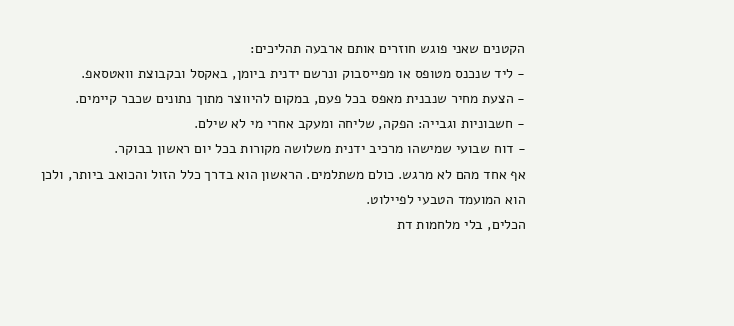הקטנים שאני פוגש חוזרים אותם ארבעה תהליכים:
- ליד שנכנס מטופס או מפייסבוק ונרשם ידנית ביומן, באקסל ובקבוצת וואטסאפ.
- הצעת מחיר שנבנית מאפס בכל פעם, במקום להיווצר מתוך נתונים שכבר קיימים.
- חשבוניות וגבייה: הפקה, שליחה ומעקב אחרי מי לא שילם.
- דוח שבועי שמישהו מרכיב ידנית משלושה מקורות בכל יום ראשון בבוקר.
אף אחד מהם לא מרגש. כולם משתלמים. הראשון הוא בדרך כלל הזול והכואב ביותר, ולכן הוא המועמד הטבעי לפיילוט.
הכלים, בלי מלחמות דת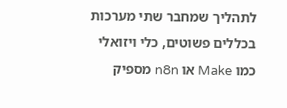לתהליך שמחבר שתי מערכות בכללים פשוטים, כלי ויזואלי כמו Make או n8n מספיק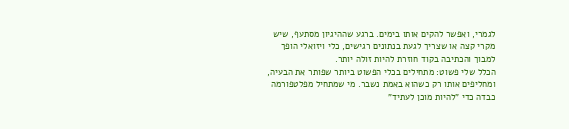לגמרי, ואפשר להקים אותו בימים. ברגע שההיגיון מסתעף, שיש מקרי קצה או שצריך לגעת בנתונים רגישים, כלי ויזואלי הופך למבוך והכתיבה בקוד חוזרת להיות זולה יותר.
הכלל שלי פשוט: מתחילים בכלי הפשוט ביותר שפותר את הבעיה, ומחליפים אותו רק כשהוא באמת נשבר. מי שמתחיל מפלטפורמה כבדה כדי "להיות מוכן לעתיד"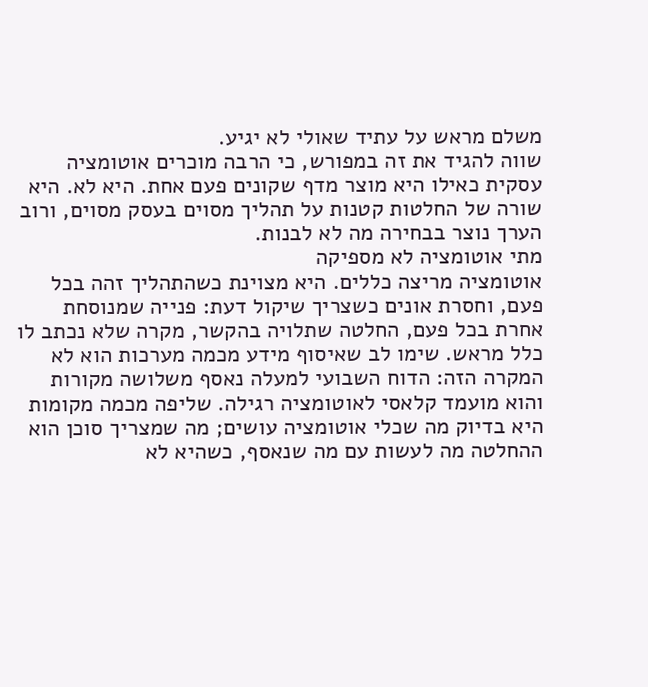משלם מראש על עתיד שאולי לא יגיע.
שווה להגיד את זה במפורש, כי הרבה מוכרים אוטומציה עסקית כאילו היא מוצר מדף שקונים פעם אחת. היא לא. היא שורה של החלטות קטנות על תהליך מסוים בעסק מסוים, ורוב הערך נוצר בבחירה מה לא לבנות.
מתי אוטומציה לא מספיקה
אוטומציה מריצה כללים. היא מצוינת כשהתהליך זהה בכל פעם, וחסרת אונים כשצריך שיקול דעת: פנייה שמנוסחת אחרת בכל פעם, החלטה שתלויה בהקשר, מקרה שלא נכתב לו כלל מראש. שימו לב שאיסוף מידע מכמה מערכות הוא לא המקרה הזה: הדוח השבועי למעלה נאסף משלושה מקורות והוא מועמד קלאסי לאוטומציה רגילה. שליפה מכמה מקומות היא בדיוק מה שכלי אוטומציה עושים; מה שמצריך סוכן הוא ההחלטה מה לעשות עם מה שנאסף, כשהיא לא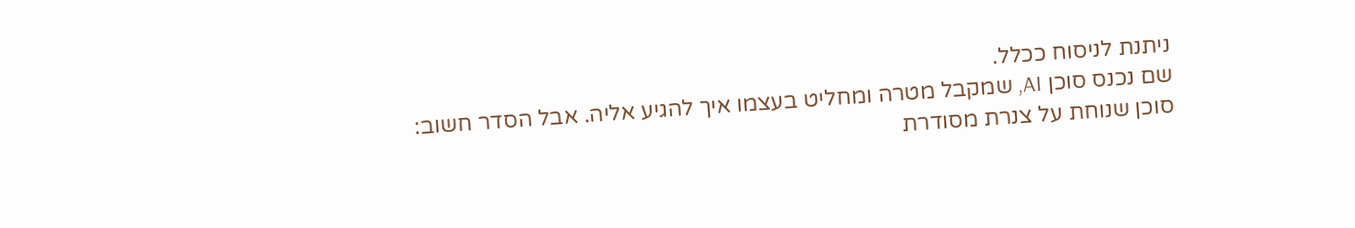ניתנת לניסוח ככלל.
שם נכנס סוכן AI, שמקבל מטרה ומחליט בעצמו איך להגיע אליה. אבל הסדר חשוב: סוכן שנוחת על צנרת מסודרת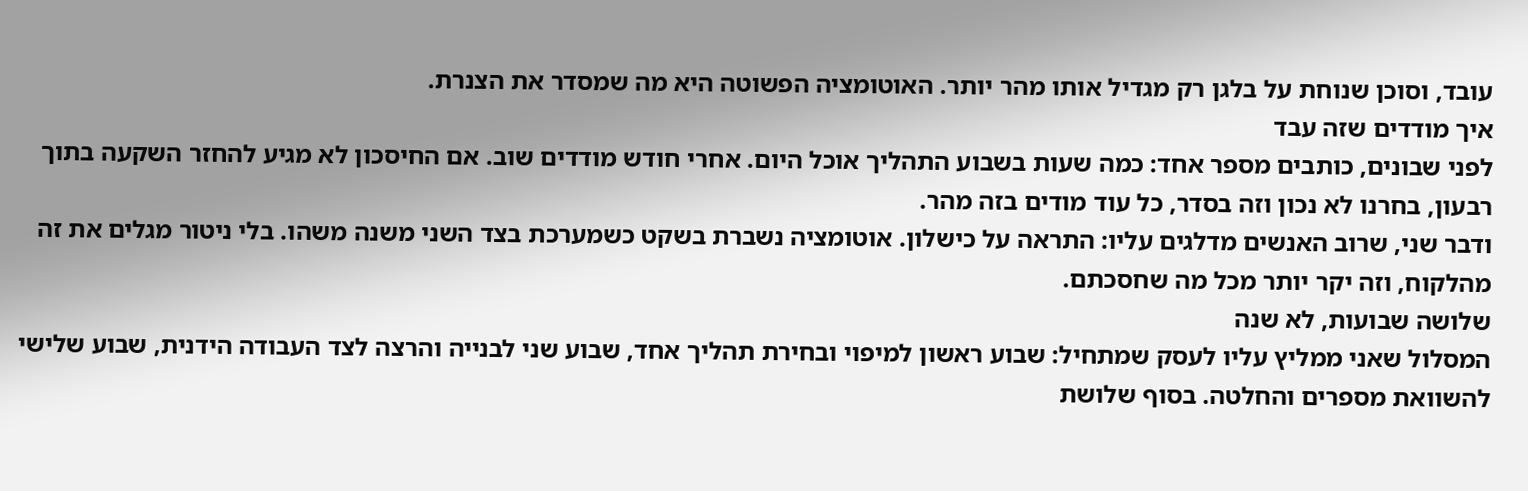עובד, וסוכן שנוחת על בלגן רק מגדיל אותו מהר יותר. האוטומציה הפשוטה היא מה שמסדר את הצנרת.
איך מודדים שזה עבד
לפני שבונים, כותבים מספר אחד: כמה שעות בשבוע התהליך אוכל היום. אחרי חודש מודדים שוב. אם החיסכון לא מגיע להחזר השקעה בתוך רבעון, בחרנו לא נכון וזה בסדר, כל עוד מודים בזה מהר.
ודבר שני, שרוב האנשים מדלגים עליו: התראה על כישלון. אוטומציה נשברת בשקט כשמערכת בצד השני משנה משהו. בלי ניטור מגלים את זה מהלקוח, וזה יקר יותר מכל מה שחסכתם.
שלושה שבועות, לא שנה
המסלול שאני ממליץ עליו לעסק שמתחיל: שבוע ראשון למיפוי ובחירת תהליך אחד, שבוע שני לבנייה והרצה לצד העבודה הידנית, שבוע שלישי להשוואת מספרים והחלטה. בסוף שלושת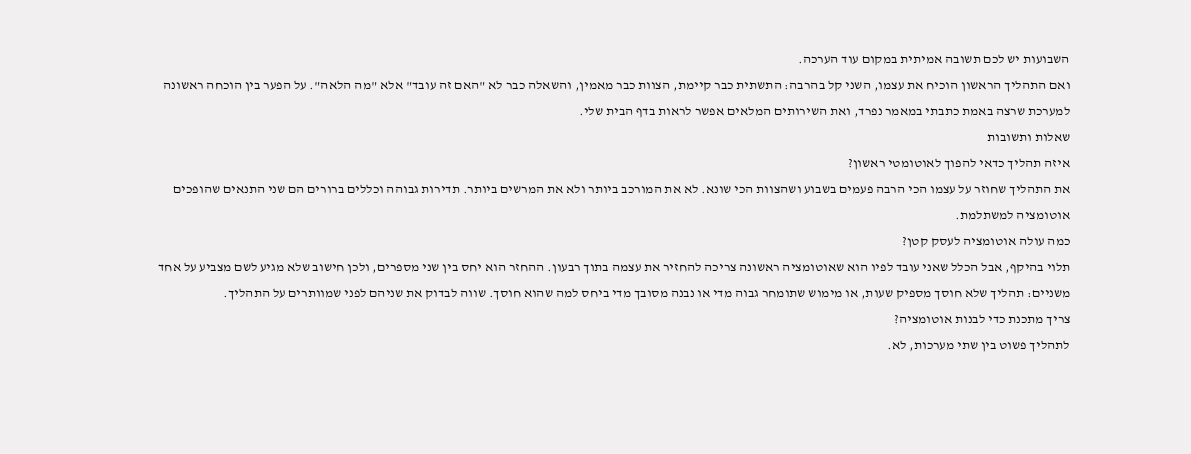השבועות יש לכם תשובה אמיתית במקום עוד הערכה.
ואם התהליך הראשון הוכיח את עצמו, השני קל בהרבה: התשתית כבר קיימת, הצוות כבר מאמין, והשאלה כבר לא "האם זה עובד" אלא "מה הלאה". על הפער בין הוכחה ראשונה למערכת שרצה באמת כתבתי במאמר נפרד, ואת השירותים המלאים אפשר לראות בדף הבית שלי.
שאלות ותשובות
איזה תהליך כדאי להפוך לאוטומטי ראשון?
את התהליך שחוזר על עצמו הכי הרבה פעמים בשבוע ושהצוות הכי שונא. לא את המורכב ביותר ולא את המרשים ביותר. תדירות גבוהה וכללים ברורים הם שני התנאים שהופכים אוטומציה למשתלמת.
כמה עולה אוטומציה לעסק קטן?
תלוי בהיקף, אבל הכלל שאני עובד לפיו הוא שאוטומציה ראשונה צריכה להחזיר את עצמה בתוך רבעון. ההחזר הוא יחס בין שני מספרים, ולכן חישוב שלא מגיע לשם מצביע על אחד משניים: תהליך שלא חוסך מספיק שעות, או מימוש שתומחר גבוה מדי או נבנה מסובך מדי ביחס למה שהוא חוסך. שווה לבדוק את שניהם לפני שמוותרים על התהליך.
צריך מתכנת כדי לבנות אוטומציה?
לתהליך פשוט בין שתי מערכות, לא.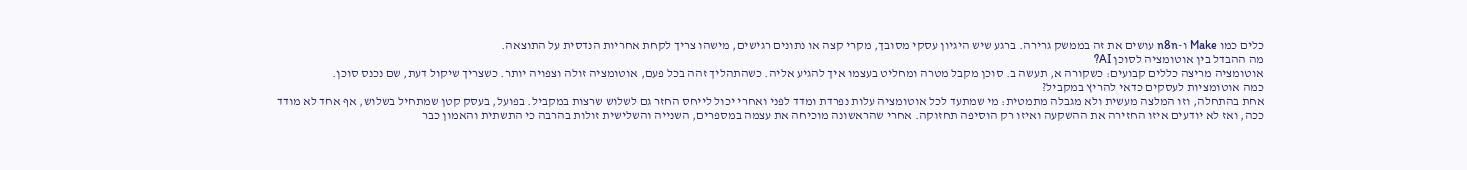כלים כמו Make ו-n8n עושים את זה בממשק גרירה. ברגע שיש היגיון עסקי מסובך, מקרי קצה או נתונים רגישים, מישהו צריך לקחת אחריות הנדסית על התוצאה.
מה ההבדל בין אוטומציה לסוכן AI?
אוטומציה מריצה כללים קבועים: כשקורה א, תעשה ב. סוכן מקבל מטרה ומחליט בעצמו איך להגיע אליה. כשהתהליך זהה בכל פעם, אוטומציה זולה וצפויה יותר. כשצריך שיקול דעת, שם נכנס סוכן.
כמה אוטומציות לעסקים כדאי להריץ במקביל?
אחת בהתחלה, וזו המלצה מעשית ולא מגבלה מתמטית: מי שמתעד לכל אוטומציה עלות נפרדת ומדד לפני ואחרי יכול לייחס החזר גם לשלוש שרצות במקביל. בפועל, בעסק קטן שמתחיל בשלוש, אף אחד לא מודד ככה, ואז לא יודעים איזו החזירה את ההשקעה ואיזו רק הוסיפה תחזוקה. אחרי שהראשונה מוכיחה את עצמה במספרים, השנייה והשלישית זולות בהרבה כי התשתית והאמון כבר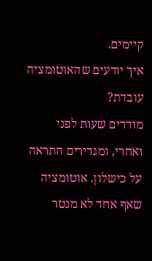קיימים.
איך יודעים שהאוטומציה עובדת?
מודדים שעות לפני ואחרי, ומגדירים התראה על כישלון. אוטומציה שאף אחד לא מנטר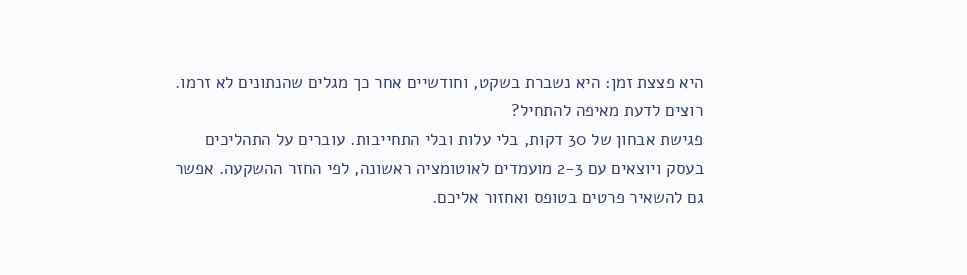היא פצצת זמן: היא נשברת בשקט, וחודשיים אחר כך מגלים שהנתונים לא זרמו.
רוצים לדעת מאיפה להתחיל?
פגישת אבחון של 30 דקות, בלי עלות ובלי התחייבות. עוברים על התהליכים בעסק ויוצאים עם 2-3 מועמדים לאוטומציה ראשונה, לפי החזר ההשקעה. אפשר גם להשאיר פרטים בטופס ואחזור אליכם.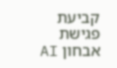קביעת פגישת אבחון AI